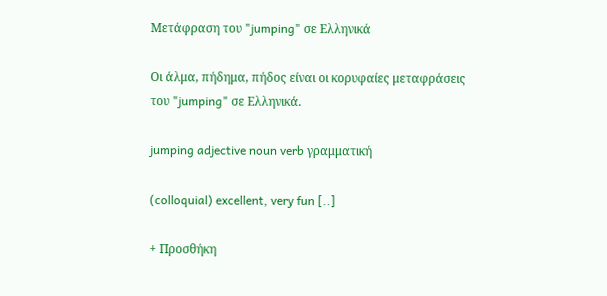Μετάφραση του "jumping" σε Ελληνικά

Οι άλμα, πήδημα, πήδος είναι οι κορυφαίες μεταφράσεις του "jumping" σε Ελληνικά.

jumping adjective noun verb γραμματική

(colloquial) excellent, very fun [..]

+ Προσθήκη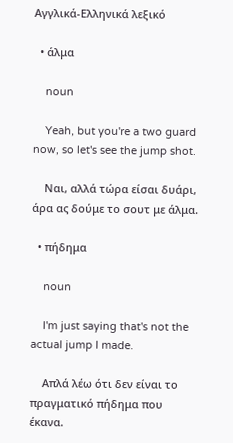Αγγλικά-Ελληνικά λεξικό

  • άλμα

    noun

    Yeah, but you're a two guard now, so let's see the jump shot.

    Ναι, αλλά τώρα είσαι δυάρι, άρα ας δούμε το σουτ με άλμα.

  • πήδημα

    noun

    I'm just saying that's not the actual jump I made.

    Απλά λέω ότι δεν είναι το πραγματικό πήδημα που έκανα.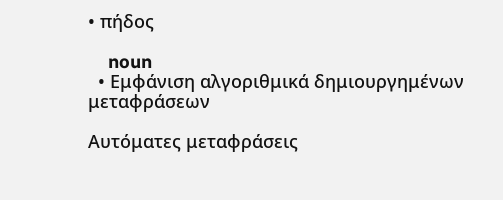• πήδος

    noun
  • Εμφάνιση αλγοριθμικά δημιουργημένων μεταφράσεων

Αυτόματες μεταφράσεις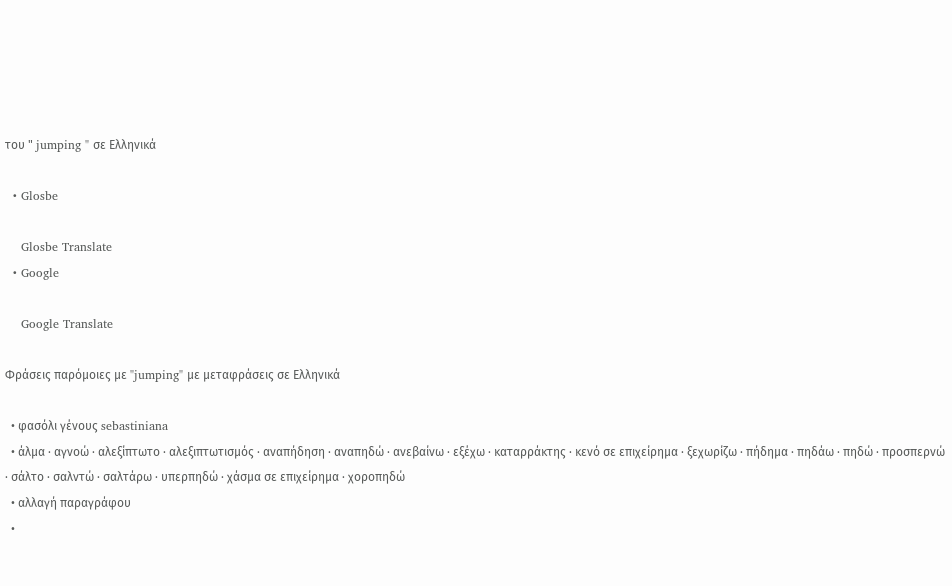του " jumping " σε Ελληνικά

  • Glosbe

    Glosbe Translate
  • Google

    Google Translate

Φράσεις παρόμοιες με "jumping" με μεταφράσεις σε Ελληνικά

  • φασόλι γένους sebastiniana
  • άλμα · αγνοώ · αλεξίπτωτο · αλεξιπτωτισμός · αναπήδηση · αναπηδώ · ανεβαίνω · εξέχω · καταρράκτης · κενό σε επιχείρημα · ξεχωρίζω · πήδημα · πηδάω · πηδώ · προσπερνώ · σάλτο · σαλντώ · σαλτάρω · υπερπηδώ · χάσμα σε επιχείρημα · χοροπηδώ
  • αλλαγή παραγράφου
  •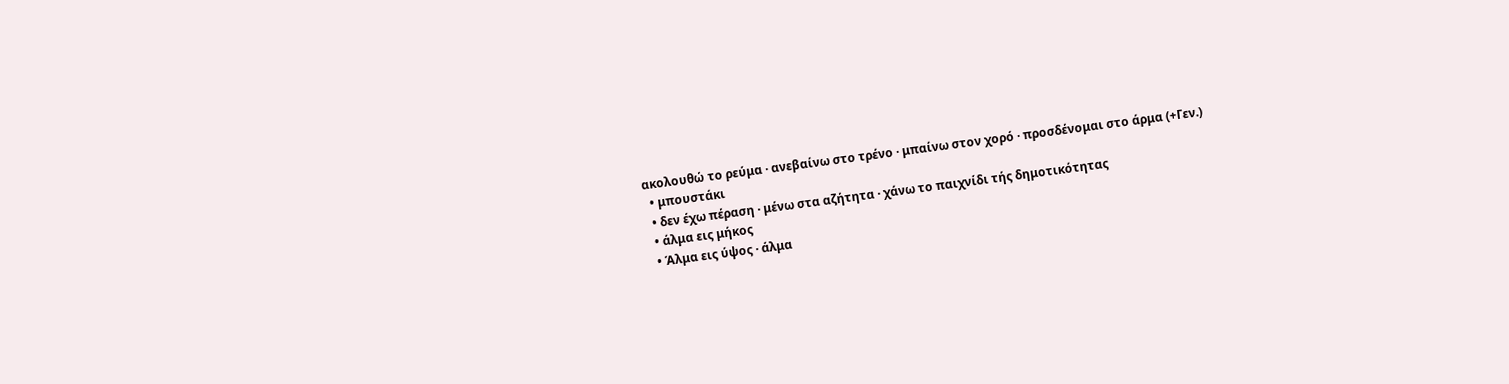ακολουθώ το ρεύμα · ανεβαίνω στο τρένο · μπαίνω στον χορό · προσδένομαι στο άρμα (+Γεν.)
  • μπουστάκι
  • δεν έχω πέραση · μένω στα αζήτητα · χάνω το παιχνίδι τής δημοτικότητας
  • άλμα εις μήκος
  • Άλμα εις ύψος · άλμα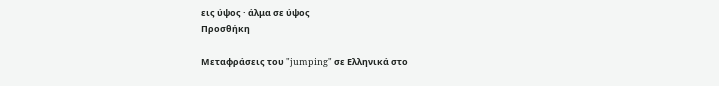εις ύψος · άλμα σε ύψος
Προσθήκη

Μεταφράσεις του "jumping" σε Ελληνικά στο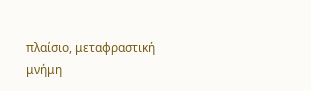πλαίσιο, μεταφραστική μνήμη